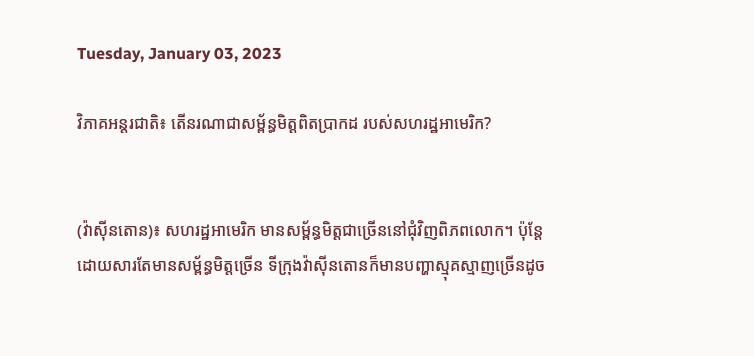Tuesday, January 03, 2023

វិភាគអន្តរជាតិ៖ តើនរណាជាសម្ព័ន្ធមិត្តពិតប្រាកដ របស់សហរដ្ឋអាមេរិក?


(វ៉ាស៊ីនតោន)៖ សហរដ្ឋអាមេរិក មានសម្ព័ន្ធមិត្តជាច្រើននៅជុំវិញពិភពលោក។ ប៉ុន្តែ ដោយសារតែមានសម្ព័ន្ធមិត្តច្រើន ទីក្រុងវ៉ាស៊ីនតោនក៏មានបញ្ហាស្មុគស្មាញច្រើនដូច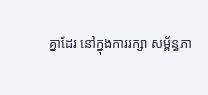គ្នាដែរ នៅក្នុងការរក្សា សម្ព័ន្ធភា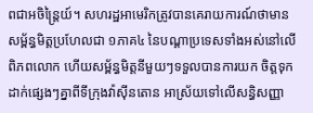ពជាអចិន្ត្រៃយ៍។ សហរដ្ឋអាមេរិកត្រូវបានគេរាយការណ៍ថាមានសម្ព័ន្ធមិត្តប្រហែលជា ១ភាគ៤ នៃបណ្ដាប្រទេសទាំងអស់នៅលើពិភពលោក ហើយសម្ព័ន្ធមិត្តនីមួយៗទទួលបានការយក ចិត្តទុកដាក់ផ្សេងៗគ្នាពីទីក្រុងវ៉ាស៊ីនតោន អាស្រ័យទៅលើសន្ធិសញ្ញា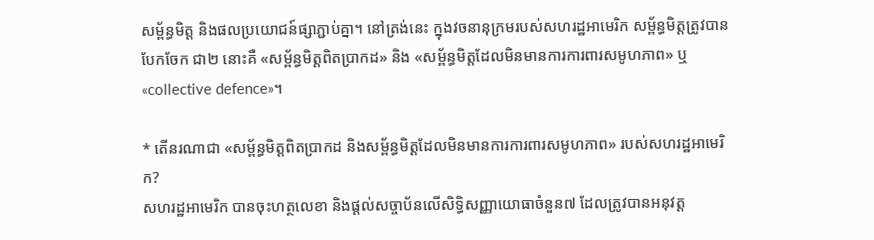សម្ព័ន្ធមិត្ត និងផលប្រយោជន៍ផ្សាភ្ជាប់គ្នា។ នៅត្រង់នេះ ក្នុងវចនានុក្រមរបស់សហរដ្ឋអាមេរិក សម្ព័ន្ធមិត្តត្រូវបានបែកចែក ជា២ នោះគឺ «សម្ព័ន្ធមិត្តពិតប្រាកដ» និង «សម្ព័ន្ធមិត្តដែលមិនមានការការពារសមូហភាព» ឬ «collective defence»។

* តើនរណាជា «សម្ព័ន្ធមិត្តពិតប្រាកដ និងសម្ព័ន្ធមិត្តដែលមិនមានការការពារសមូហភាព» របស់សហរដ្ឋអាមេរិក?
សហរដ្ឋអាមេរិក បានចុះហត្ថលេខា និងផ្ដល់សច្ចាប័នលើសិទ្ធិសញ្ញាយោធាចំនួន៧ ដែលត្រូវបានអនុវត្ត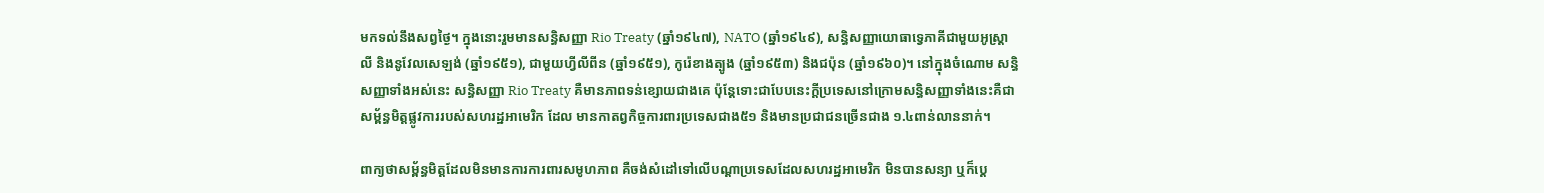មកទល់នឹងសព្វថ្ងៃ។ ក្នុងនោះរួមមានសន្ធិសញ្ញា Rio Treaty (ឆ្នាំ១៩៤៧), NATO (ឆ្នាំ១៩៤៩), សន្ធិសញ្ញាយោធាទ្វេភាគីជាមួយអូស្ត្រាលី និងនូវែលសេឡង់ (ឆ្នាំ១៩៥១), ជាមួយហ្វីលីពីន (ឆ្នាំ១៩៥១), កូរ៉េខាងត្បូង (ឆ្នាំ១៩៥៣) និងជប៉ុន (ឆ្នាំ១៩៦០)។ នៅក្នុងចំណោម សន្ធិសញ្ញាទាំងអស់នេះ សន្ធិសញ្ញា Rio Treaty គឺមានភាពទន់ខ្សោយជាងគេ ប៉ុន្តែទោះជាបែបនេះក្ដីប្រទេសនៅក្រោមសន្ធិសញ្ញាទាំងនេះគឺជាសម្ព័ន្ធមិត្តផ្លូវការរបស់សហរដ្ឋអាមេរិក ដែល មានកាតព្វកិច្ចការពារប្រទេសជាង៥១ និងមានប្រជាជនច្រើនជាង ១.៤ពាន់លាននាក់។

ពាក្យថាសម្ព័ន្ធមិត្តដែលមិនមានការការពារសមូហភាព គឺចង់សំដៅទៅលើបណ្ដាប្រទេសដែលសហរដ្ឋអាមេរិក មិនបានសន្យា ឬក៏ប្ដេ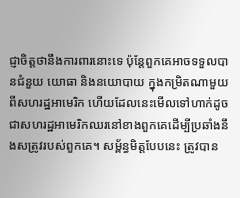ជ្ញាចិត្តថានឹងការពារនោះទេ ប៉ុន្តែពួកគេអាចទទួលបានជំនួយ យោធា និងនយោបាយ ក្នុងកម្រិតណាមួយពីសហរដ្ឋអាមេរិក ហើយដែលនេះមើលទៅហាក់ដូចជាសហរដ្ឋអាមេរិកឈរនៅខាងពួកគេដើម្បីប្រឆាំងនឹងសត្រូវរបស់ពួកគេ។ សម្ព័ន្ធមិត្តបែបនេះ ត្រូវបាន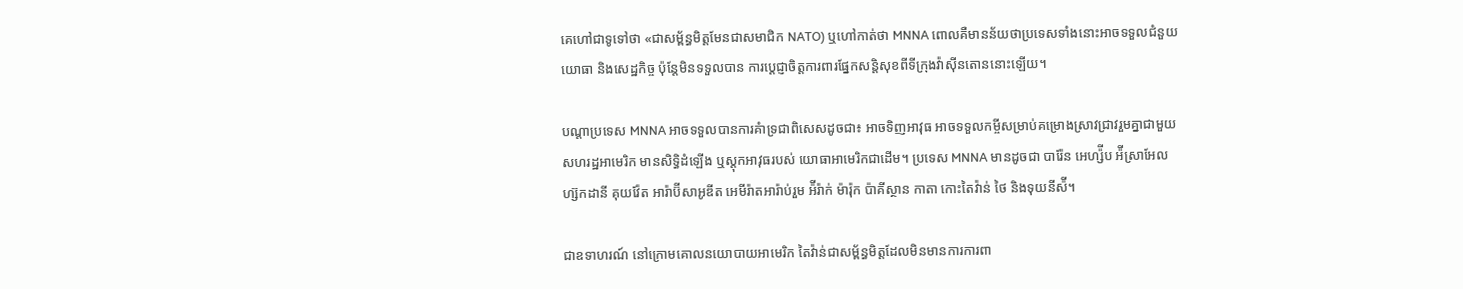គេហៅជាទូទៅថា «ជាសម្ព័ន្ធមិត្តមែនជាសមាជិក NATO) ឬហៅកាត់ថា MNNA ពោលគឺមានន័យថាប្រទេសទាំងនោះអាចទទួលជំនួយយោធា និងសេដ្ឋកិច្ច ប៉ុន្តែមិនទទួលបាន ការប្ដេជ្ញាចិត្តការពារផ្នែកសន្តិសុខពីទីក្រុងវ៉ាស៊ីនតោននោះឡើយ។

បណ្ដាប្រទេស MNNA អាចទទួលបានការគំាទ្រជាពិសេសដូចជា៖ អាចទិញអាវុធ អាចទទួលកម្ចីសម្រាប់គម្រោងស្រាវជ្រាវរួមគ្នាជាមួយសហរដ្ឋអាមេរិក មានសិទ្ធិដំឡើង ឬស្ដុកអាវុធរបស់ យោធាអាមេរិកជាដើម។ ប្រទេស MNNA មានដូចជា បារ៉ែន អេហ្ស៉ីប អ៉ីស្រាអែល ហ្ស៊កដានី គុយវ៉ែត អារ៉ាប៊ីសាអូឌីត អេមីរ៉ាតអារ៉ាប់រួម អ៉ីរ៉ាក់ ម៉ារ៉ុក ប៉ាគីស្ថាន កាតា កោះតៃវ៉ាន់ ថៃ និងទុយនីស៉ី។

ជាឧទាហរណ៍ នៅក្រោមគោលនយោបាយអាមេរិក តៃវ៉ាន់ជាសម្ព័ន្ធមិត្តដែលមិនមានការការពា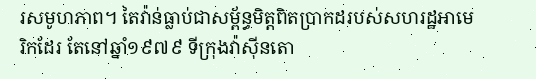រសមូហភាព។ តៃវ៉ាន់ធ្លាប់ជាសម្ព័ន្ធមិត្តពិតប្រាកដរបស់សហរដ្ឋអាមេរិកដែរ តែនៅឆ្នាំ១៩៧៩ ទីក្រុងវ៉ាស៊ីនតោ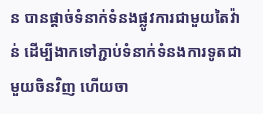ន បានផ្ដាច់ទំនាក់ទំនងផ្លូវការជាមួយតៃវ៉ាន់ ដើម្បីងាកទៅភ្ជាប់ទំនាក់ទំនងការទូតជាមួយចិនវិញ ហើយចា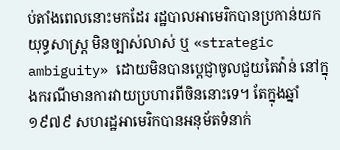ប់តាំងពេលនោះមកដែរ រដ្ឋបាលអាមេរិកបានប្រកាន់យកយុទ្ធសាស្ត្រ មិនច្បាស់លាស់ ឬ «strategic ambiguity» ដោយមិនបានប្ដេជ្ញាចូលជួយតៃវ៉ាន់ នៅក្នុងករណីមានការវាយប្រហារពីចិននោះទេ។ តែក្នុងឆ្នាំ១៩៧៩ សហរដ្ឋអាមេរិកបានអនុម័តទំនាក់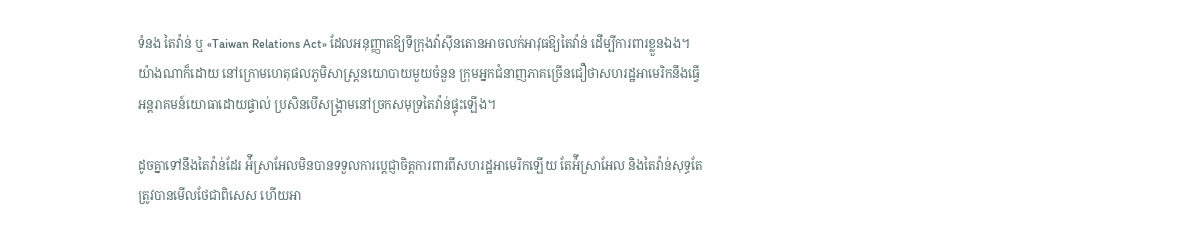ទំនង តៃវ៉ាន់ ឬ «Taiwan Relations Act» ដែលអនុញ្ញាតឱ្យទីក្រុងវ៉ាស៊ីនតោនអាចលក់អាវុធឱ្យតៃវ៉ាន់ ដើម្បីការពារខ្លួនឯង។ យ៉ាងណាក៏ដោយ នៅក្រោមហេតុផលភូមិសាស្ត្រនយោបាយមួយចំនួន ក្រុមអ្នកជំនាញភាគច្រើនជឿថាសហរដ្ឋអាមេរិកនឹងធ្វើអន្តរាគមន៍យោធាដោយផ្ទាល់ ប្រសិនបើសង្រ្គាមនៅច្រកសមុទ្រតៃវ៉ាន់ផ្ទុះឡើង។

ដូចគ្នាទៅនឹងតៃវ៉ាន់ដែរ អ៉ីស្រាអែលមិនបានទទួលការប្ដេជ្ញាចិត្តការពារពីសហរដ្ឋអាមេរិកឡើយ តែអ៉ីស្រាអែល និងតៃវ៉ាន់សុទ្ធតែត្រូវបានមើលថែជាពិសេស ហើយអា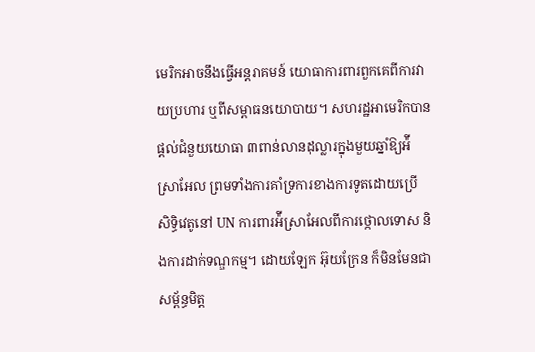មេរិកអាចនឹងធ្វើអន្តរាគមន៍ យោធាការពារពួកគេពីការវាយប្រហារ ឬពីសម្ពាធនយោបាយ។ សហរដ្ឋអាមេរិកបានផ្ដល់ជំនួយយោធា ៣ពាន់លានដុល្លារក្នុងមួយឆ្នាំឱ្យអ៉ីស្រាអែល ព្រមទាំងការគាំទ្រការខាងការទូតដោយប្រើ សិទ្ធិវេតូនៅ UN ការពារអ៉ីស្រាអែលពីការថ្កោលទោស និងការដាក់ទណ្ឌកម្ម។ ដោយឡែក អ៊ុយក្រែន ក៏មិនមែនជាសម្ព័ន្ធមិត្ត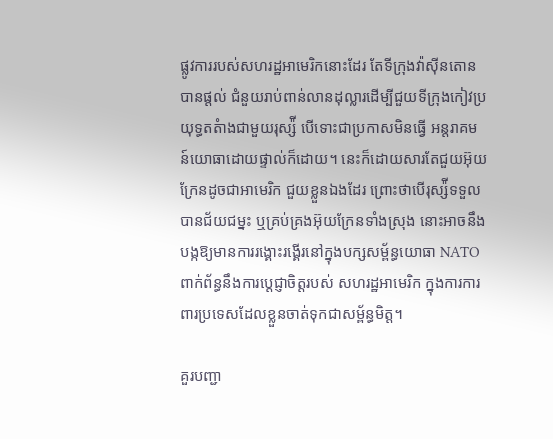ផ្លូវការរបស់សហរដ្ឋអាមេរិកនោះដែរ តែទីក្រុងវ៉ាស៊ីនតោនបានផ្ដល់ ជំនួយរាប់ពាន់លានដុល្លារដើម្បីជួយទីក្រុងកៀវប្រយុទ្ធតតំាងជាមួយរុស្ស៉ី បើទោះជាប្រកាសមិនធ្វើ អន្តរាគមន៍យោធាដោយផ្ទាល់ក៏ដោយ។ នេះក៏ដោយសារតែជួយអ៊ុយក្រែនដូចជាអាមេរិក ជួយខ្លួនឯងដែរ ព្រោះថាបើរុស្ស៉ីទទួលបានជ័យជម្នះ ឬគ្រប់គ្រងអ៊ុយក្រែនទាំងស្រុង នោះអាចនឹងបង្កឱ្យមានការរង្គោះរង្គើរនៅក្នុងបក្សសម្ព័ន្ធយោធា NATO ពាក់ព័ន្ធនឹងការប្ដេជ្ញាចិត្តរបស់ សហរដ្ឋអាមេរិក ក្នុងការការពារប្រទេសដែលខ្លួនចាត់ទុកជាសម្ព័ន្ធមិត្ត។

គួរបញ្ជា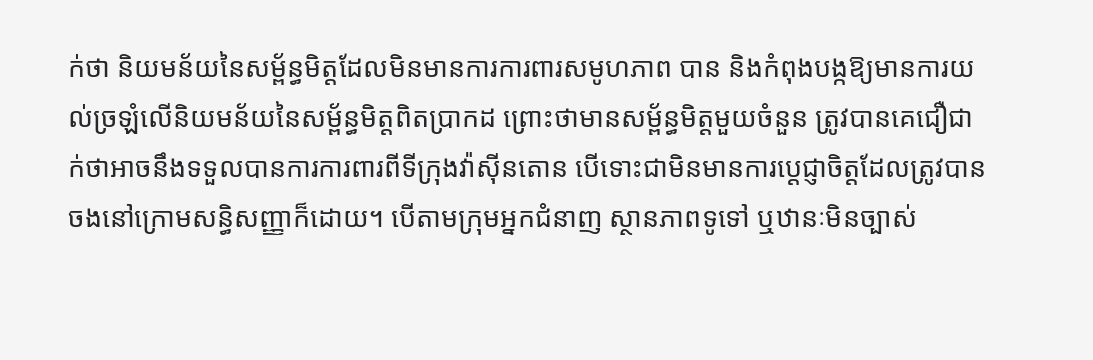ក់ថា និយមន័យនៃសម្ព័ន្ធមិត្តដែលមិនមានការការពារសមូហភាព បាន និងកំពុងបង្កឱ្យមានការយល់ច្រឡំលើនិយមន័យនៃសម្ព័ន្ធមិត្តពិតប្រាកដ ព្រោះថាមានសម្ព័ន្ធមិត្តមួយចំនួន ត្រូវបានគេជឿជាក់ថាអាចនឹងទទួលបានការការពារពីទីក្រុងវ៉ាស៊ីនតោន បើទោះជាមិនមានការប្ដេជ្ញាចិត្តដែលត្រូវបានចងនៅក្រោមសន្ធិសញ្ញាក៏ដោយ។ បើតាមក្រុមអ្នកជំនាញ ស្ថានភាពទូទៅ ឬឋានៈមិនច្បាស់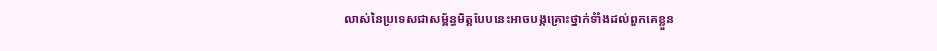លាស់នៃប្រទេសជាសម្ព័ន្ធមិត្តបែបនេះអាចបង្កគ្រោះថ្នាក់ទំាំងដល់ពួកគេខ្លួន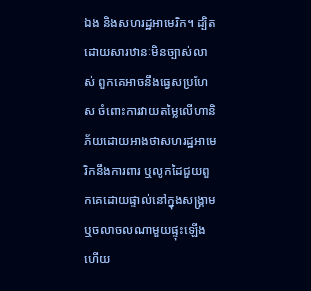ឯង និងសហរដ្ឋអាមេរិក។ ដ្បិតដោយសារឋានៈមិនច្បាស់លាស់ ពួកគេអាចនឹងធ្វេសប្រហែស ចំពោះការវាយតម្លៃលើហានិភ័យដោយអាងថាសហរដ្ឋអាមេរិកនឹងការពារ ឬលូកដៃជួយពួកគេដោយផ្ទាល់នៅក្នុងសង្រ្គាម ឬចលាចលណាមួយផ្ទុះឡើង ហើយ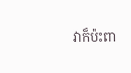វាក៏ប៉ះពា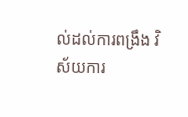ល់ដល់ការពង្រឹង វិស័យការ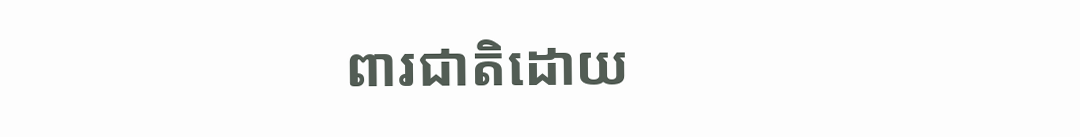ពារជាតិដោយ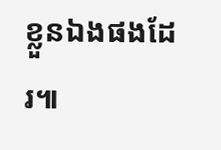ខ្លួនឯងផងដែរ៕